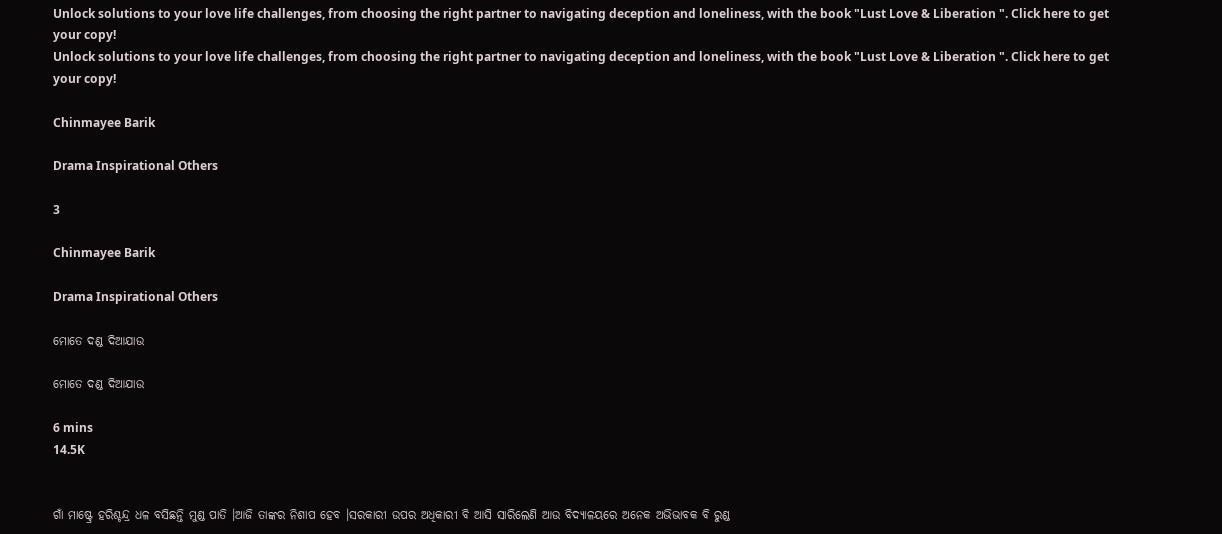Unlock solutions to your love life challenges, from choosing the right partner to navigating deception and loneliness, with the book "Lust Love & Liberation ". Click here to get your copy!
Unlock solutions to your love life challenges, from choosing the right partner to navigating deception and loneliness, with the book "Lust Love & Liberation ". Click here to get your copy!

Chinmayee Barik

Drama Inspirational Others

3

Chinmayee Barik

Drama Inspirational Others

ମୋତେ ଦଣ୍ଡ ଦିଆଯାଉ

ମୋତେ ଦଣ୍ଡ ଦିଆଯାଉ

6 mins
14.5K


ଗାଁ ମାଷ୍ଟ୍ରେ ହରିଶ୍ଚନ୍ଦ୍ର ଧଳ ବସିଛନ୍ତି ମୁଣ୍ଡ ପାତି ।ଆଜି ତାଙ୍କର ନିଶାପ ହେବ ।ସରକାରୀ ଉପର ଅଧିକାରୀ ବି ଆସି ସାରିଲେଣି ଆଉ ବିଦ୍ୟାଳୟରେ ଅନେକ ଅଭିଭାବକ ବି ରୁଣ୍ଡ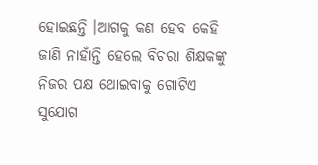ହୋଇଛନ୍ତି ।ଆଗକୁ କଣ ହେବ କେହି ଜାଣି ନାହାଁନ୍ତି ହେଲେ ବିଚରା ଶିକ୍ଷକଙ୍କୁ ନିଜର ପକ୍ଷ ଥୋଇବାକୁ ଗୋଟିଏ ସୁଯୋଗ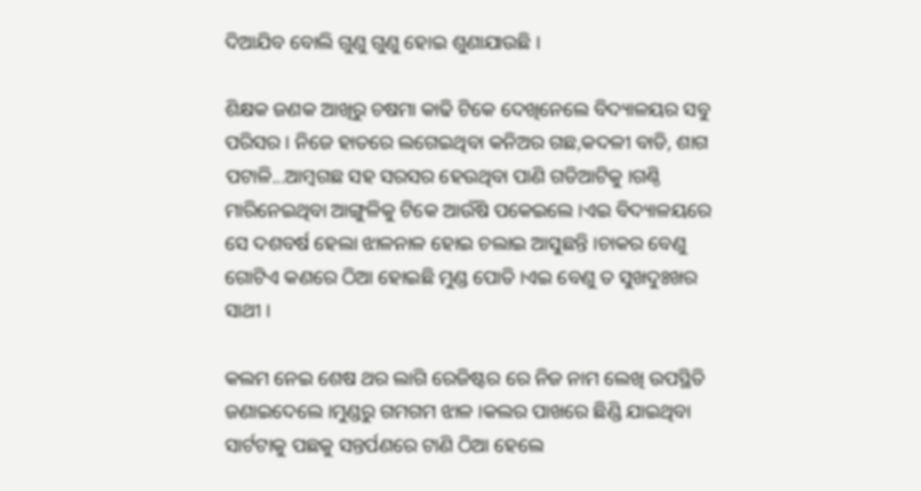ଦିଆଯିବ ବୋଲି ଗୁଣୁ ଗୁଣୁ ହୋଇ ଶୁଣାଯାଉଛି ।

ଶିକ୍ଷକ ଜଣକ ଆଖିରୁ ଚଷମା କାଢି ଟିକେ ଦେଖିନେଲେ ବିଦ୍ୟାଳୟର ସବୁ ପରିସର । ନିଜେ ହାତରେ ଲଗେଇଥିବା କନିଅର ଗଛ,କଦଳୀ ବାଡି, ଶାଗ ପଟାଳି...ଆମ୍ବଗଛ ସହ ସରସର ହେଉଥିବା ପାଣି ଗଡିଆଟିକୁ ।ଗଣ୍ଠି ମାରିନେଇଥିବା ଆଙ୍ଗୁଳିକୁ ଟିକେ ଆଉଁଷି ପକେଇଲେ ।ଏଇ ବିଦ୍ୟାଳୟରେ ସେ ଦଶବର୍ଷ ହେଲା ଝାଳନାଳ ହୋଇ ଚଲାଇ ଆସୁଛନ୍ତି ।ଚାକର ବେଣୁ ଗୋଟିଏ କଣରେ ଠିଆ ହୋଇଛି ମୁଣ୍ଡ ପୋତି ।ଏଇ ବେଣୁ ତ ସୁଖଦୁଃଖର ସାଥୀ ।

କଲମ ନେଇ ଶେଷ ଥର ଲାଗି ରେଜିଷ୍ଟର ରେ ନିଜ ନାମ ଲେଖି ଉପସ୍ଥିତି ଜଣାଇଦେଲେ ।ମୁଣ୍ଡରୁ ଗମଗମ ଝାଳ ।କଲର ପାଖରେ ଛିଣ୍ଡି ଯାଇଥିବା ସାର୍ଟଟାକୁ ପଛକୁ ସନ୍ତର୍ପଣରେ ଟାଣି ଠିଆ ହେଲେ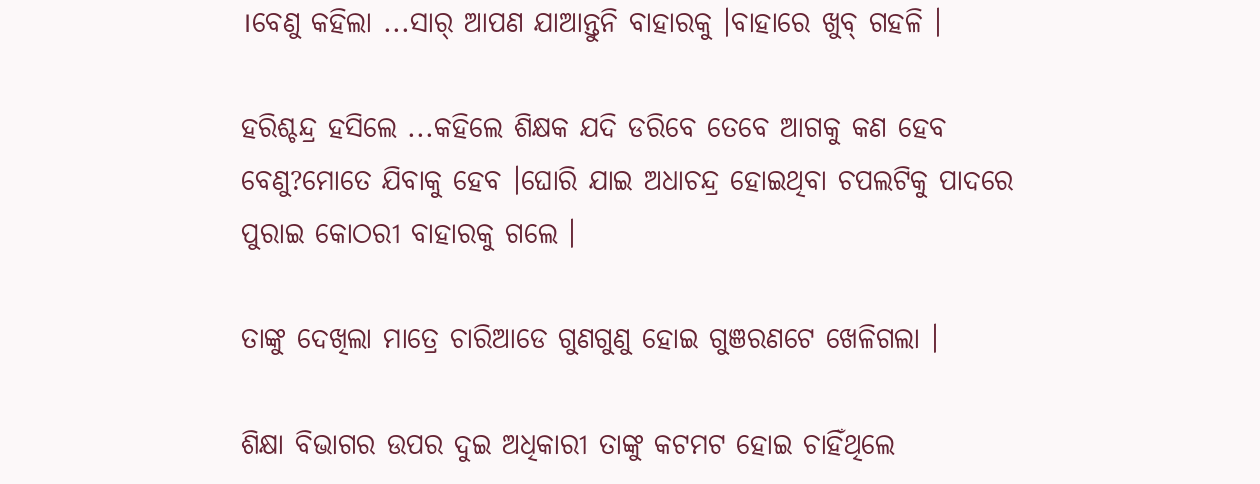।ବେଣୁ କହିଲା ...ସାର୍ ଆପଣ ଯାଆନ୍ତୁନି ବାହାରକୁ ।ବାହାରେ ଖୁବ୍ ଗହଳି ।

ହରିଶ୍ଚନ୍ଦ୍ର ହସିଲେ ...କହିଲେ ଶିକ୍ଷକ ଯଦି ଡରିବେ ତେବେ ଆଗକୁ କଣ ହେବ ବେଣୁ?ମୋତେ ଯିବାକୁ ହେବ ।ଘୋରି ଯାଇ ଅଧାଚନ୍ଦ୍ର ହୋଇଥିବା ଚପଲଟିକୁ ପାଦରେ ପୁରାଇ କୋଠରୀ ବାହାରକୁ ଗଲେ ।

ତାଙ୍କୁ ଦେଖିଲା ମାତ୍ରେ ଚାରିଆଡେ ଗୁଣଗୁଣୁ ହୋଇ ଗୁଞରଣଟେ ଖେଳିଗଲା ।

ଶିକ୍ଷା ବିଭାଗର ଉପର ଦୁଇ ଅଧିକାରୀ ତାଙ୍କୁ କଟମଟ ହୋଇ ଚାହିଁଥିଲେ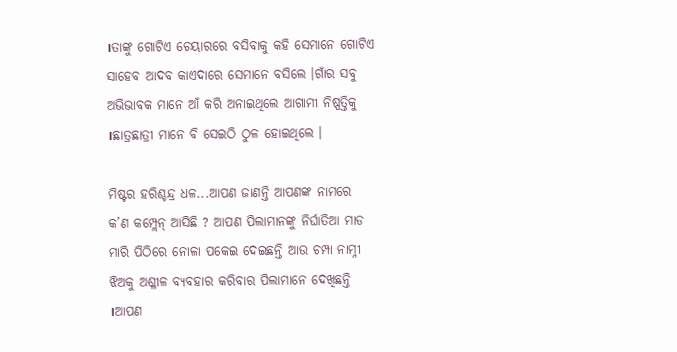।ତାଙ୍କୁ ଗୋଟିଏ ଚେୟାରରେ ବସିବାକୁ କହି ସେମାନେ ଗୋଟିଏ ସାହେବ ଆଦବ କାଏଦାରେ ସେମାନେ ବସିଲେ ।ଗାଁର ସବୁ ଅଭିଭାବକ ମାନେ ଆଁ କରି ଅନାଇଥିଲେ ଆଗାମୀ ନିଷ୍ପତ୍ତିକୁ ।ଛାତ୍ରଛାତ୍ରୀ ମାନେ ବି ସେଇଠି ଠୁଳ ହୋଇଥିଲେ ।

ମିଷ୍ଟର ହରିଶ୍ଚନ୍ଦ୍ର ଧଳ...ଆପଣ ଜାଣନ୍ତି ଆପଣଙ୍କ ନାମରେ କ’ଣ କମ୍ପ୍ଲେନ୍ ଆସିଛି ? ଆପଣ ପିଲାମାନଙ୍କୁ ନିର୍ଘାତିଆ ମାଡ ମାରି ପିଠିରେ ନୋଳା ପକେଇ ଦେଇଛନ୍ତି ଆଉ ଚମ୍ପା ନାମ୍ନୀ ଝିଅକୁ ଅଶ୍ଳୀଳ ବ୍ୟବହାର କରିବାର ପିଲାମାନେ ଦେଖିଛନ୍ତି ।ଆପଣ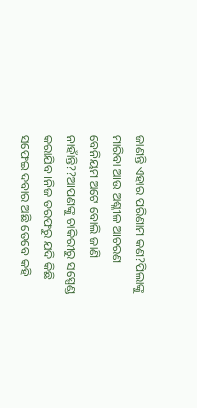ଜାଣନ୍ତି ଏହାର ପରିଣାମ କଣ?ପିଲାଙ୍କୁ ମାରିବା ଆଉ ଅଶ୍ଳୀଳ ଆଚରଣ ବେନିୟମ ଅଟେ ବୋଲି ଜାଣି ନାହାଁନ୍ତି??ଆପଣଙ୍କୁ ଚାକିରୀରୁ ସସ୍ପେଣ୍ଡ କରାଯିବ ।ନିଜ ତରଫରୁ ଯଦି କିଛି ସଫେଇ ଦବାର ଅଛି ତେବେ କହି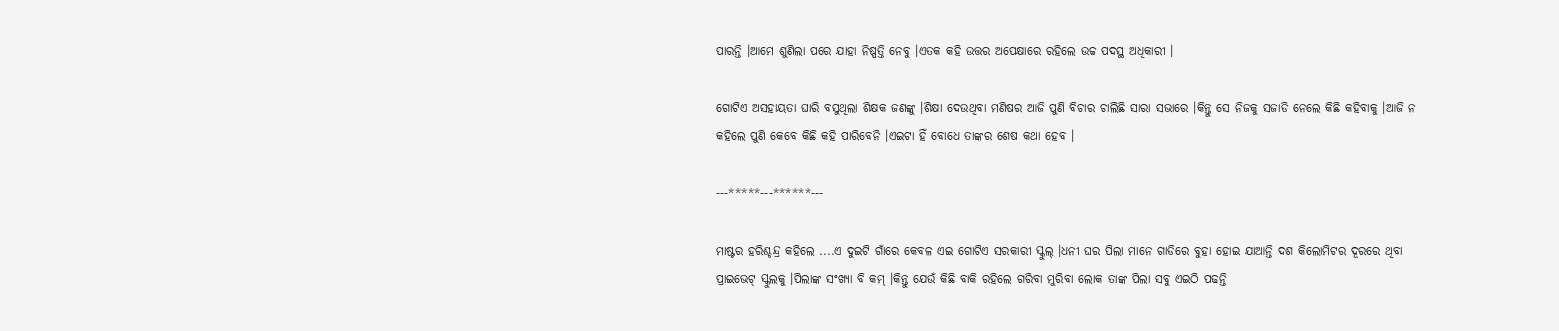ପାରନ୍ତି ।ଆମେ ଶୁଣିଲା ପରେ ଯାହା ନିଷ୍ପତ୍ତି ନେବୁ ।ଏତକ କହି ଉତ୍ତର ଅପେକ୍ଷାରେ ରହିଲେ ଉଚ୍ଚ ପଦସ୍ଥ ଅଧିକାରୀ ।

ଗୋଟିଏ ଅସହାୟତା ଘାରି ବସୁଥିଲା ଶିକ୍ଷକ ଜଣଙ୍କୁ ।ଶିକ୍ଷା ଦେଉଥିବା ମଣିଷର ଆଜି ପୁଣି ବିଚାର ଚାଲିଛି ସାରା ସଭାରେ ।କିନ୍ତୁ ସେ ନିଜକୁ ସଜାଡି ନେଲେ କିଛି କହିବାକୁ ।ଆଜି ନ କହିଲେ ପୁଣି କେବେ କିଛି କହି ପାରିବେନି ।ଏଇଟା ହିଁ ବୋଧେ ତାଙ୍କର ଶେଷ କଥା ହେବ ।

---*****---******---

ମାଷ୍ଟର ହରିଶ୍ଚନ୍ଦ୍ର କହିଲେ ....ଏ ଦୁଇଟି ଗାଁରେ କେବଳ ଏଇ ଗୋଟିଏ ସରକାରୀ ସ୍କୁଲ୍ ।ଧନୀ ଘର ପିଲା ମାନେ ଗାଡିରେ ବୁହା ହୋଇ ଯାଆନ୍ତି ଦଶ କିଲୋମିଟର ଦୂରରେ ଥିବା ପ୍ରାଇଭେଟ୍ ସ୍କୁଲକୁ ।ପିଲାଙ୍କ ସଂଖ୍ୟା ବି କମ୍ ।କିନ୍ତୁ ଯେଉଁ କିଛି ବାକି ରହିଲେ ଗରିବା ମୁରିବା ଲୋକ ତାଙ୍କ ପିଲା ସବୁ ଏଇଠି ପଢନ୍ତି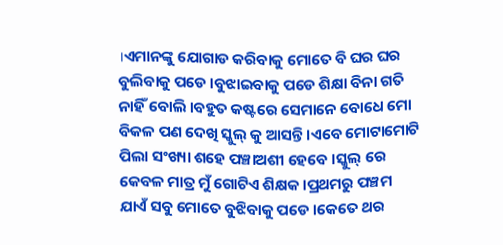।ଏମାନଙ୍କୁ ଯୋଗାଡ କରିବାକୁ ମୋତେ ବି ଘର ଘର ବୁଲିବାକୁ ପଡେ ।ବୁଝାଇବାକୁ ପଡେ ଶିକ୍ଷା ବିନା ଗତି ନାହିଁ ବୋଲି ।ବହୁତ କଷ୍ଟରେ ସେମାନେ ବୋଧେ ମୋ ବିକଳ ପଣ ଦେଖି ସ୍କୁଲ୍ କୁ ଆସନ୍ତି ।ଏବେ ମୋଟାମୋଟି ପିଲା ସଂଖ୍ୟା ଶହେ ପଞ୍ଚାଅଶୀ ହେବେ ।ସ୍କୁଲ୍ ରେ କେବଳ ମାତ୍ର ମୁଁ ଗୋଟିଏ ଶିକ୍ଷକ ।ପ୍ରଥମରୁ ପଞ୍ଚମ ଯାଏଁ ସବୁ ମୋତେ ବୁଝିବାକୁ ପଡେ ।କେତେ ଥର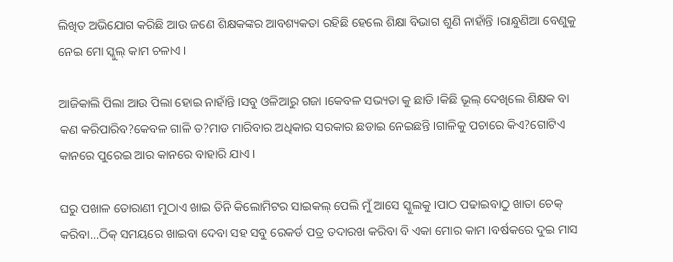ଲିଖିତ ଅଭିଯୋଗ କରିଛି ଆଉ ଜଣେ ଶିକ୍ଷକଙ୍କର ଆବଶ୍ୟକତା ରହିଛି ହେଲେ ଶିକ୍ଷା ବିଭାଗ ଶୁଣି ନାହାଁନ୍ତି ।ରାନ୍ଧୁଣିଆ ବେଣୁକୁ ନେଇ ମୋ ସ୍କୁଲ୍ କାମ ଚଳାଏ ।

ଆଜିକାଲି ପିଲା ଆଉ ପିଲା ହୋଇ ନାହାଁନ୍ତି ।ସବୁ ଓଳିଆରୁ ଗଜା ।କେବଳ ସଭ୍ୟତା କୁ ଛାଡି ।କିଛି ଭୂଲ୍ ଦେଖିଲେ ଶିକ୍ଷକ ବା କଣ କରିପାରିବ?କେବଳ ଗାଳି ତ?ମାଡ ମାରିବାର ଅଧିକାର ସରକାର ଛଡାଇ ନେଇଛନ୍ତି ।ଗାଳିକୁ ପଚାରେ କିଏ?ଗୋଟିଏ କାନରେ ପୁରେଇ ଆର କାନରେ ବାହାରି ଯାଏ ।

ଘରୁ ପଖାଳ ତୋରାଣୀ ମୁଠାଏ ଖାଇ ତିନି କିଲୋମିଟର ସାଇକଲ୍ ପେଲି ମୁଁ ଆସେ ସ୍କୁଲକୁ ।ପାଠ ପଢାଇବାଠୁ ଖାତା ଚେକ୍ କରିବା...ଠିକ୍ ସମୟରେ ଖାଇବା ଦେବା ସହ ସବୁ ରେକର୍ଡ ପତ୍ର ତଦାରଖ କରିବା ବି ଏକା ମୋର କାମ ।ବର୍ଷକରେ ଦୁଇ ମାସ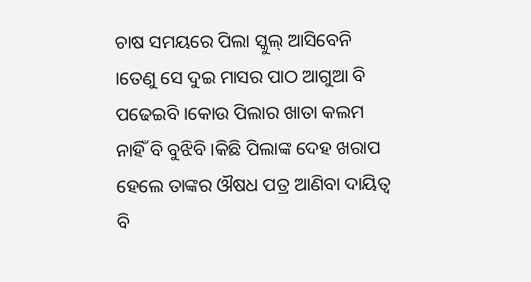ଚାଷ ସମୟରେ ପିଲା ସ୍କୁଲ୍ ଆସିବେନି ।ତେଣୁ ସେ ଦୁଇ ମାସର ପାଠ ଆଗୁଆ ବି ପଢେଇବି ।କୋଉ ପିଲାର ଖାତା କଲମ ନାହିଁ ବି ବୁଝିବି ।କିଛି ପିଲାଙ୍କ ଦେହ ଖରାପ ହେଲେ ତାଙ୍କର ଔଷଧ ପତ୍ର ଆଣିବା ଦାୟିତ୍ୱ ବି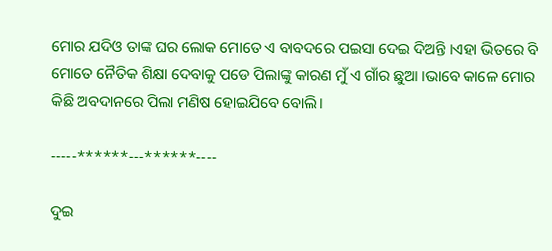ମୋର ଯଦିଓ ତାଙ୍କ ଘର ଲୋକ ମୋତେ ଏ ବାବଦରେ ପଇସା ଦେଇ ଦିଅନ୍ତି ।ଏହା ଭିତରେ ବି ମୋତେ ନୈତିକ ଶିକ୍ଷା ଦେବାକୁ ପଡେ ପିଲାଙ୍କୁ କାରଣ ମୁଁ ଏ ଗାଁର ଛୁଆ ।ଭାବେ କାଳେ ମୋର କିଛି ଅବଦାନରେ ପିଲା ମଣିଷ ହୋଇଯିବେ ବୋଲି।

-----******---******----

ଦୁଇ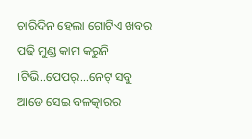ଚାରିଦିନ ହେଲା ଗୋଟିଏ ଖବର ପଢି ମୁଣ୍ଡ କାମ କରୁନି ।ଟିଭି..ପେପର୍...ନେଟ୍ ସବୁ ଆଡେ ସେଇ ବଳତ୍କାରର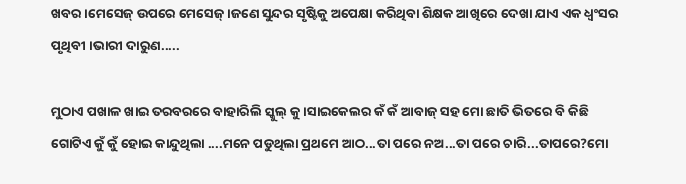ଖବର ।ମେସେଜ୍ ଉପରେ ମେସେଜ୍ ।ଜଣେ ସୁନ୍ଦର ସୃଷ୍ଟିକୁ ଅପେକ୍ଷା କରିଥିବା ଶିକ୍ଷକ ଆଖିରେ ଦେଖା ଯାଏ ଏକ ଧ୍ୱଂସର ପୃଥିବୀ ।ଭାରୀ ଦାରୁଣ.....

ମୁଠାଏ ପଖାଳ ଖାଇ ତରବରରେ ବାହାରିଲି ସ୍କୁଲ୍ କୁ ।ସାଇକେଲର କଁ କଁ ଆବାଜ୍ ସହ ମୋ ଛାତି ଭିତରେ ବି କିଛି ଗୋଟିଏ କୁଁ କୁଁ ହୋଇ କାନ୍ଦୁଥିଲା ....ମନେ ପଡୁଥିଲା ପ୍ରଥମେ ଆଠ...ତା ପରେ ନଅ...ତା ପରେ ଚାରି...ତାପରେ?ମୋ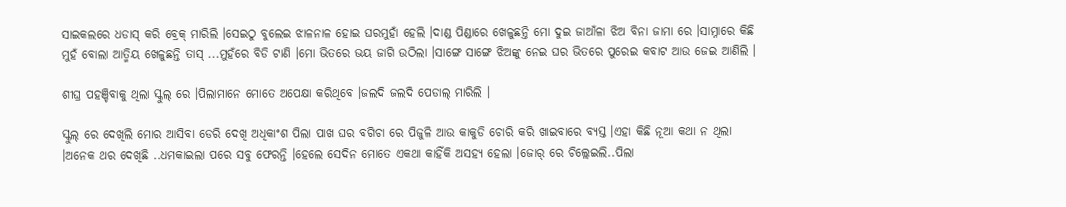ସାଇକଲରେ ଧଡାସ୍ କରି ବ୍ରେକ୍ ମାରିଲି ।ସେଇଠୁ ବୁଲେଇ ଝାଳନାଳ ହୋଇ ଘରମୁହାଁ ହେଲି ।ଦାଣ୍ଡ ପିଣ୍ଡାରେ ଖେଳୁଛନ୍ତି ମୋ ଦୁଇ ଜାଆଁଳା ଝିଅ ବିନା ଜାମା ରେ ।ସାମ୍ନାରେ କିଛି ମୁହଁ ବୋଲା ଆତ୍ମିୟ ଖେଳୁଛନ୍ତି ତାସ୍ ...ମୁହଁରେ ବିଡି ଟାଣି ।ମୋ ଭିତରେ ଭୟ ଜାଗି ଉଠିଲା ।ସାଙ୍ଗେ ସାଙ୍ଗେ ଝିଅଙ୍କୁ ନେଇ ଘର ଭିତରେ ପୁରେଇ କବାଟ ଆଉ ଜେଇ ଆଣିଲି ।

ଶୀଘ୍ର ପହଞ୍ଚିବାକୁ ଥିଲା ସ୍କୁଲ୍ ରେ ।ପିଲାମାନେ ମୋତେ ଅପେକ୍ଷା କରିଥିବେ ।ଜଲଦି ଜଲଦି ପେଡାଲ୍ ମାରିଲି ।

ସ୍କୁଲ୍ ରେ ଦେଖିଲି ମୋର ଆସିବା ଡେରି ଦେଖି ଅଧିକାଂଶ ପିଲା ପାଖ ଘର ବଗିଚା ରେ ପିଜୁଳି ଆଉ କାକୁଡି ଚୋରି କରି ଖାଇବାରେ ବ୍ୟସ୍ତ ।ଏହା କିଛି ନୂଆ କଥା ନ ଥିଲା ।ଅନେକ ଥର ଦେଖିଛି ..ଧମକାଇଲା ପରେ ସବୁ ଫେରନ୍ତି ।ହେଲେ ସେଦିନ ମୋତେ ଏକଥା କାହିଁକି ଅସହ୍ୟ ହେଲା ।ଜୋର୍ ରେ ଚିଲ୍ଲେଇଲି..ପିଲା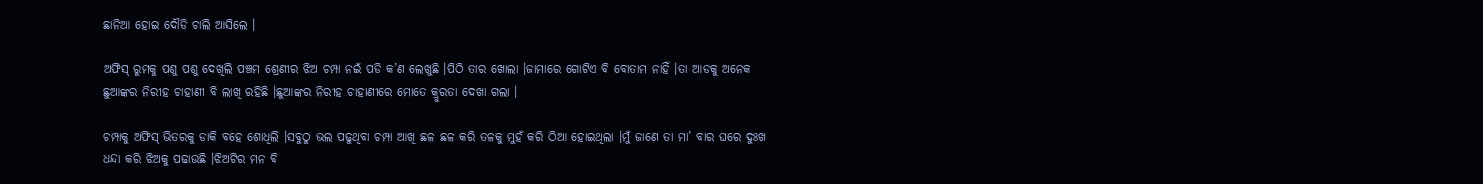ଛାନିଆ ହୋଇ ଦୌଡି ଚାଲି ଆସିଲେ ।

ଅଫିସ୍ ରୁମକୁ ପଶୁ ପଶୁ ଦେଖିଲି ପଞ୍ଚମ ଶ୍ରେଣୀର ଝିଅ ଚମ୍ପା ନଇଁ ପଡି କ’ଣ ଲେଖୁଛି ।ପିଠି ତାର ଖୋଲା ।ଜାମାରେ ଗୋଟିଏ ବି ବୋତାମ ନାହିଁ ।ତା ଆଡକୁ ଅନେକ ଛୁଆଙ୍କର ନିରୀହ ଚାହାଣୀ ବି ଲାଖି ରହିଛି ।ଛୁଆଙ୍କର ନିରୀହ ଚାହାଣୀରେ ମୋତେ କ୍ରୁରତା ଦେଖା ଗଲା ।

ଚମ୍ପାକୁ ଅଫିସ୍ ଭିତରକୁ ଡାକି ବହେ ଶୋଧିଲି ।ସବୁଠୁ ଭଲ ପଢୁଥିବା ଚମ୍ପା ଆଖି ଛଳ ଛଳ କରି ତଳକୁ ମୁହଁ କରି ଠିଆ ହୋଇଥିଲା ।ମୁଁ ଜାଣେ ତା ମା’ ବାର ଘରେ ଦୁଃଖ ଧନ୍ଦା କରି ଝିଅକୁ ପଢାଉଛି ।ଝିଅଟିର ମନ ବି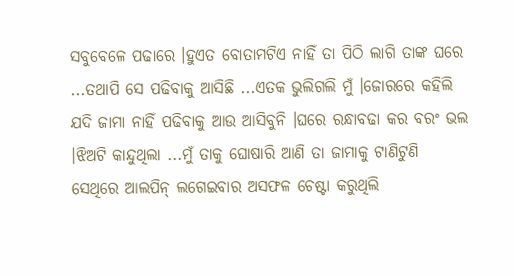ସବୁବେଳେ ପଢାରେ ।ହୁଏତ ବୋତାମଟିଏ ନାହିଁ ତା ପିଠି ଲାଗି ତାଙ୍କ ଘରେ ...ତଥାପି ସେ ପଢିବାକୁ ଆସିଛି ...ଏତକ ଭୁଲିଗଲି ମୁଁ ।ଜୋରରେ କହିଲି ଯଦି ଜାମା ନାହିଁ ପଢିବାକୁ ଆଉ ଆସିବୁନି ।ଘରେ ରନ୍ଧାବଢା କର ବରଂ ଭଲ ।ଝିଅଟି କାନ୍ଦୁଥିଲା ...ମୁଁ ତାକୁ ଘୋଷାରି ଆଣି ତା ଜାମାକୁ ଟାଣିଟୁଣି ସେଥିରେ ଆଲପିନ୍ ଲଗେଇବାର ଅସଫଳ ଚେଷ୍ଟା କରୁଥିଲି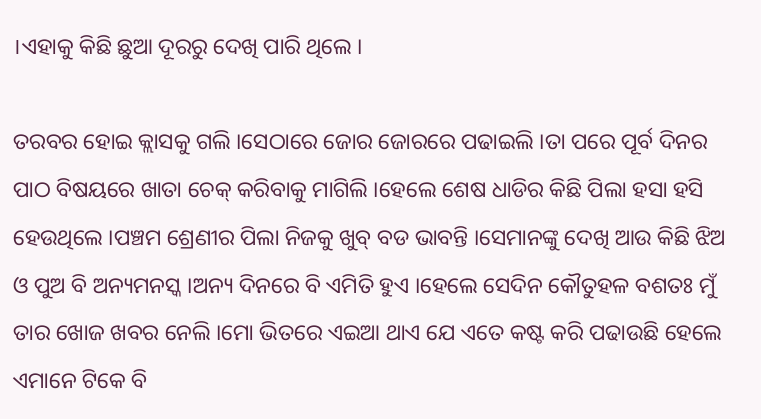।ଏହାକୁ କିଛି ଛୁଆ ଦୂରରୁ ଦେଖି ପାରି ଥିଲେ ।

ତରବର ହୋଇ କ୍ଲାସକୁ ଗଲି ।ସେଠାରେ ଜୋର ଜୋରରେ ପଢାଇଲି ।ତା ପରେ ପୂର୍ବ ଦିନର ପାଠ ବିଷୟରେ ଖାତା ଚେକ୍ କରିବାକୁ ମାଗିଲି ।ହେଲେ ଶେଷ ଧାଡିର କିଛି ପିଲା ହସା ହସି ହେଉଥିଲେ ।ପଞ୍ଚମ ଶ୍ରେଣୀର ପିଲା ନିଜକୁ ଖୁବ୍ ବଡ ଭାବନ୍ତି ।ସେମାନଙ୍କୁ ଦେଖି ଆଉ କିଛି ଝିଅ ଓ ପୁଅ ବି ଅନ୍ୟମନସ୍କ ।ଅନ୍ୟ ଦିନରେ ବି ଏମିତି ହୁଏ ।ହେଲେ ସେଦିନ କୌତୁହଳ ବଶତଃ ମୁଁ ତାର ଖୋଜ ଖବର ନେଲି ।ମୋ ଭିତରେ ଏଇଆ ଥାଏ ଯେ ଏତେ କଷ୍ଟ କରି ପଢାଉଛି ହେଲେ ଏମାନେ ଟିକେ ବି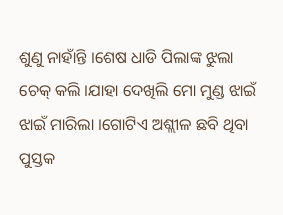ଶୁଣୁ ନାହାଁନ୍ତି ।ଶେଷ ଧାଡି ପିଲାଙ୍କ ଝୁଲା ଚେକ୍ କଲି ।ଯାହା ଦେଖିଲି ମୋ ମୁଣ୍ଡ ଝାଇଁ ଝାଇଁ ମାରିଲା ।ଗୋଟିଏ ଅଶ୍ଲୀଳ ଛବି ଥିବା ପୁସ୍ତକ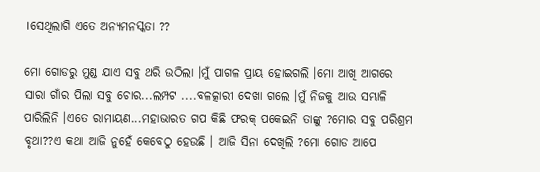।ସେଥିଲାଗି ଏତେ ଅନ୍ୟମନସ୍କତା ??

ମୋ ଗୋଡରୁ ମୁଣ୍ଡ ଯାଏ ସବୁ ଥରି ଉଠିଲା ।ମୁଁ ପାଗଳ ପ୍ରାୟ ହୋଇଗଲି ।ମୋ ଆଖି ଆଗରେ ସାରା ଗାଁର ପିଲା ସବୁ ଚୋର...ଲମ୍ପଟ ....ବଳତ୍କାରୀ ଦେଖା ଗଲେ ।ମୁଁ ନିଜକୁ ଆଉ ସମ୍ଭାଳି ପାରିଲିନି ।ଏତେ ରାମାୟଣ...ମହାଭାରତ ଗପ କିଛି ଫରକ୍ ପକେଇନି ତାଙ୍କୁ ?ମୋର ସବୁ ପରିଶ୍ରମ ବୃଥା??ଏ କଥା ଆଜି ନୁହେଁ କେବେଠୁ ହେଉଛି । ଆଜି ସିନା ଦେଖିଲି ?ମୋ ଗୋଡ ଆପେ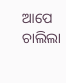ଆପେ ଚାଲିଲା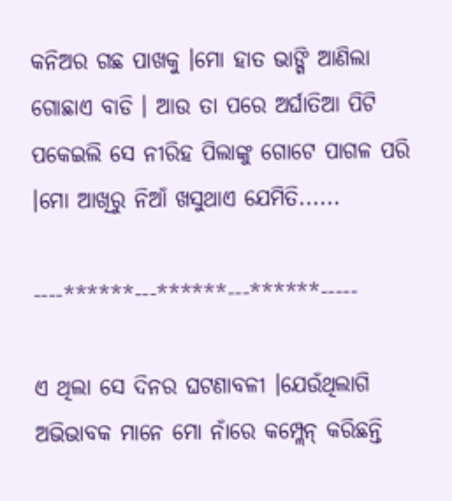କନିଅର ଗଛ ପାଖକୁ ।ମୋ ହାତ ଭାଙ୍ଗି ଆଣିଲା ଗୋଛାଏ ବାଡି । ଆଉ ତା ପରେ ଅର୍ଘାତିଆ ପିଟି ପକେଇଲି ସେ ନୀରିହ ପିଲାଙ୍କୁ ଗୋଟେ ପାଗଳ ପରି ।ମୋ ଆଖିରୁ ନିଆଁ ଖସୁଥାଏ ଯେମିତି......

----******---******---******-----

ଏ ଥିଲା ସେ ଦିନର ଘଟଣାବଳୀ ।ଯେଉଁଥିଲାଗି ଅଭିଭାବକ ମାନେ ମୋ ନାଁରେ କମ୍ପ୍ଲେନ୍ କରିଛନ୍ତି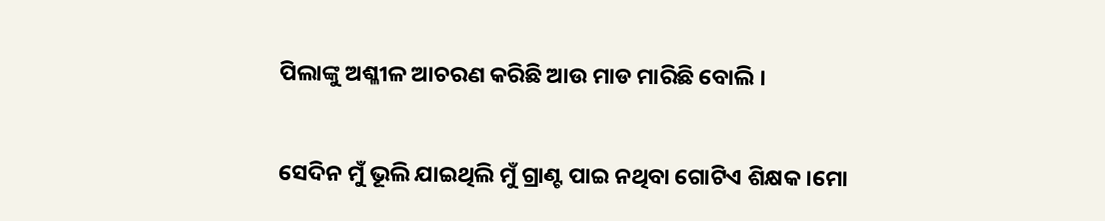ପିଲାଙ୍କୁ ଅଶ୍ଳୀଳ ଆଚରଣ କରିଛି ଆଉ ମାଡ ମାରିଛି ବୋଲି ।

ସେଦିନ ମୁଁ ଭୂଲି ଯାଇଥିଲି ମୁଁ ଗ୍ରାଣ୍ଟ ପାଇ ନଥିବା ଗୋଟିଏ ଶିକ୍ଷକ ।ମୋ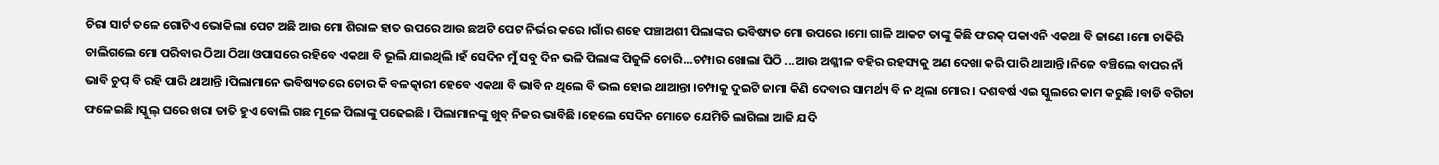ଚିରା ସାର୍ଟ ତଳେ ଗୋଟିଏ ଭୋକିଲା ପେଟ ଅଛି ଆଉ ମୋ ଶିରାଳ ହାତ ଉପରେ ଆଉ ଛଅଟି ପେଟ ନିର୍ଭର କରେ ।ଗାଁର ଶହେ ପଞ୍ଚାଅଶୀ ପିଲାଙ୍କର ଭବିଷ୍ୟତ ମୋ ଉପରେ ।ମୋ ଗାଳି ଆକଟ ତାଙ୍କୁ କିଛି ଫରକ୍ ପକାଏନି ଏକଥା ବି ଜାଣେ ।ମୋ ଚାକିରି ଚାଲିଗଲେ ମୋ ପରିବାର ଠିଆ ଠିଆ ଓପାସରେ ରହିବେ ଏକଥା ବି ଭୂଲି ଯାଇଥିଲି ।ହଁ ସେଦିନ ମୁଁ ସବୁ ଦିନ ଭଳି ପିଲାଙ୍କ ପିଜୁଳି ଚୋରି...ଚମ୍ପାର ଖୋଲା ପିଠି ...ଆଉ ଅଶ୍ଳୀଳ ବହିର ରହସ୍ୟକୁ ଅଣ ଦେଖା କରି ପାରି ଥାଆନ୍ତି ।ନିଜେ ବଞ୍ଚିଲେ ବାପର ନାଁ ଭାବି ଚୁପ୍ ବି ରହି ପାରି ଥାଆନ୍ତି ।ପିଲାମାନେ ଭବିଷ୍ୟତରେ ଚୋର କି ବଳତ୍କାରୀ ହେବେ ଏକଥା ବି ଭାବି ନ ଥିଲେ ବି ଭଲ ହୋଇ ଥାଆନ୍ତା ।ଚମ୍ପାକୁ ଦୁଇଟି ଜାମା କିଣି ଦେବାର ସାମର୍ଥ୍ୟ ବି ନ ଥିଲା ମୋର । ଦଶବର୍ଷ ଏଇ ସ୍କୁଲରେ କାମ କରୁଛି ।ବାଡି ବଗିଚା ଫଳେଇଛି ।ସ୍କୁଲ୍ ଘରେ ଖରା ତାତି ହୁଏ ବୋଲି ଗଛ ମୂଳେ ପିଲାଙ୍କୁ ପଢେଇଛି । ପିଲାମାନଙ୍କୁ ଖୁବ୍ ନିଜର ଭାବିଛି ।ହେଲେ ସେଦିନ ମୋତେ ଯେମିତି ଲାଗିଲା ଆଜି ଯଦି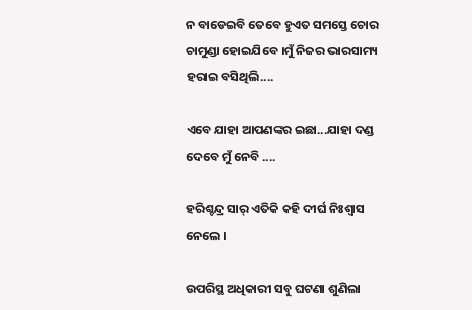ନ ବାଡେଇବି ତେବେ ହୁଏତ ସମସ୍ତେ ଚୋର ଚାମୁଣ୍ଡା ହୋଇଯିବେ ।ମୁଁ ନିଜର ଭାରସାମ୍ୟ ହରାଇ ବସିଥିଲି....

ଏବେ ଯାହା ଆପଣଙ୍କର ଇଛା...ଯାହା ଦଣ୍ଡ ଦେବେ ମୁଁ ନେବି ....

ହରିଶ୍ଚନ୍ଦ୍ର ସାର୍ ଏତିକି କହି ଦୀର୍ଘ ନିଃଶ୍ଵାସ ନେଲେ ।

ଉପରିସ୍ଥ ଅଧିକାରୀ ସବୁ ଘଟଣା ଶୁଣିଲା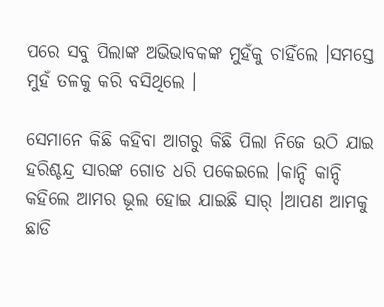ପରେ ସବୁ ପିଲାଙ୍କ ଅଭିଭାବକଙ୍କ ମୁହଁକୁ ଚାହିଁଲେ ।ସମସ୍ତେ ମୁହଁ ତଳକୁ କରି ବସିଥିଲେ ।

ସେମାନେ କିଛି କହିବା ଆଗରୁ କିଛି ପିଲା ନିଜେ ଉଠି ଯାଇ ହରିଶ୍ଚନ୍ଦ୍ର ସାରଙ୍କ ଗୋଡ ଧରି ପକେଇଲେ ।କାନ୍ଦି କାନ୍ଦି କହିଲେ ଆମର ଭୂଲ ହୋଇ ଯାଇଛି ସାର୍ ।ଆପଣ ଆମକୁ ଛାଡି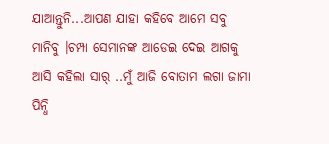ଯାଆନ୍ତୁନି...ଆପଣ ଯାହା କହିବେ ଆମେ ସବୁ ମାନିବୁ ।ଚମ୍ପା ସେମାନଙ୍କ ଆଡେଇ ଦେଇ ଆଗକୁ ଆସି କହିଲା ସାର୍ ..ମୁଁ ଆଜି ବୋତାମ ଲଗା ଜାମା ପିନ୍ଧି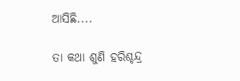ଆସିଛି....

ତା କଥା ଶୁଣି ହରିଶ୍ଚନ୍ଦ୍ର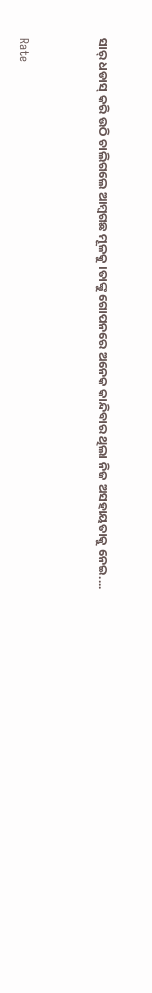ସାର୍ ଧଡାସ୍ କରି ଉଠି ଚାଲିଗଲେ ଆମ୍ଵଗଛ ମୂଳକୁ ।ତାଙ୍କୁ ଗୋପନରେ ଅନେକ କାନ୍ଦିବାର ଥିଲା ନିଜ ଅସହାୟତାକୁ ନେଇ....


Rate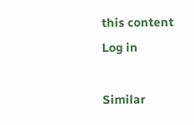this content
Log in

Similar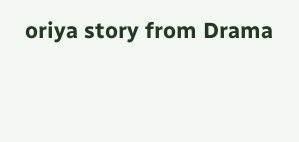oriya story from Drama